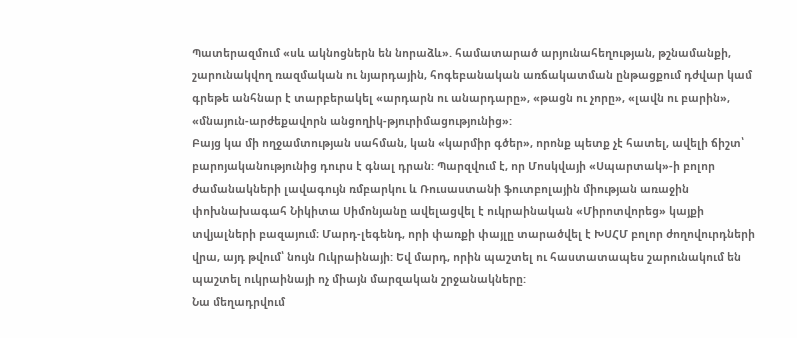Պատերազմում «սև ակնոցներն են նորաձև». համատարած արյունահեղության, թշնամանքի, շարունակվող ռազմական ու նյարդային, հոգեբանական առճակատման ընթացքում դժվար կամ գրեթե անհնար է տարբերակել «արդարն ու անարդարը», «թացն ու չորը», «լավն ու բարին», «մնայուն-արժեքավորն անցողիկ-թյուրիմացությունից»:
Բայց կա մի ողջամտության սահման, կան «կարմիր գծեր», որոնք պետք չէ հատել, ավելի ճիշտ՝ բարոյականությունից դուրս է գնալ դրան: Պարզվում է, որ Մոսկվայի «Սպարտակ»-ի բոլոր ժամանակների լավագույն ռմբարկու և Ռուսաստանի ֆուտբոլային միության առաջին փոխնախագահ Նիկիտա Սիմոնյանը ավելացվել է ուկրաինական «Միրոտվորեց» կայքի տվյալների բազայում։ Մարդ-լեգենդ, որի փառքի փայլը տարածվել է ԽՍՀՄ բոլոր ժողովուրդների վրա, այդ թվում՝ նույն Ուկրաինայի: Եվ մարդ, որին պաշտել ու հաստատապես շարունակում են պաշտել ուկրաինայի ոչ միայն մարզական շրջանակները:
Նա մեղադրվում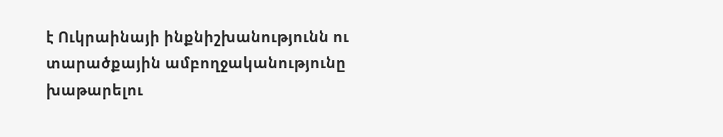է Ուկրաինայի ինքնիշխանությունն ու տարածքային ամբողջականությունը խաթարելու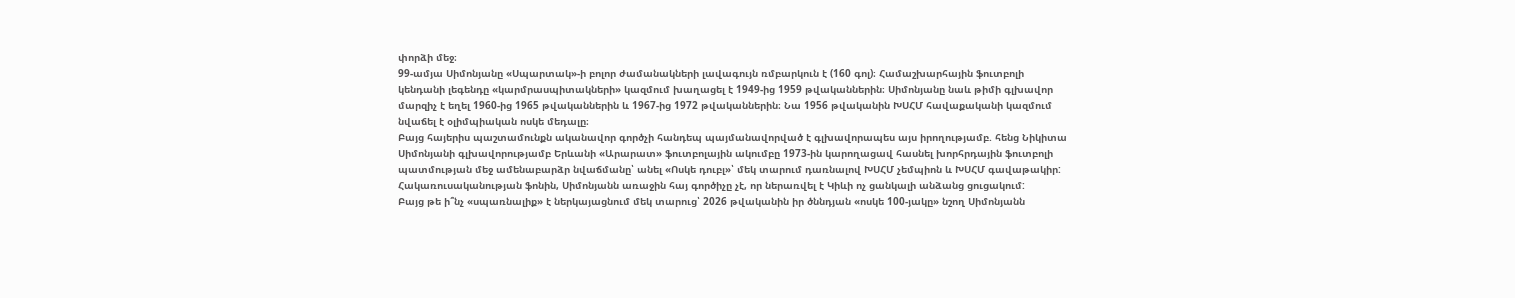փորձի մեջ։
99-ամյա Սիմոնյանը «Սպարտակ»-ի բոլոր ժամանակների լավագույն ռմբարկուն է (160 գոլ)։ Համաշխարհային ֆուտբոլի կենդանի լեգենդը «կարմրասպիտակների» կազմում խաղացել է 1949-ից 1959 թվականներին։ Սիմոնյանը նաև թիմի գլխավոր մարզիչ է եղել 1960-ից 1965 թվականներին և 1967-ից 1972 թվականներին։ Նա 1956 թվականին ԽՍՀՄ հավաքականի կազմում նվաճել է օլիմպիական ոսկե մեդալը։
Բայց հայերիս պաշտամունքն ականավոր գործչի հանդեպ պայմանավորված է գլխավորապես այս իրողությամբ. հենց Նիկիտա Սիմոնյանի գլխավորությամբ Երևանի «Արարատ» ֆուտբոլային ակումբը 1973-ին կարողացավ հասնել խորհրդային ֆուտբոլի պատմության մեջ ամենաբարձր նվաճմանը՝ անել «Ոսկե դուբլ»՝ մեկ տարում դառնալով ԽՍՀՄ չեմպիոն և ԽՍՀՄ գավաթակիր:
Հակառուսականության ֆոնին, Սիմոնյանն առաջին հայ գործիչը չէ, որ ներառվել է Կիևի ոչ ցանկալի անձանց ցուցակում:
Բայց թե ի՞նչ «սպառնալիք» է ներկայացնում մեկ տարուց՝ 2026 թվականին իր ծննդյան «ոսկե 100-յակը» նշող Սիմոնյանն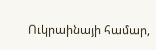Ուկրաինայի համար,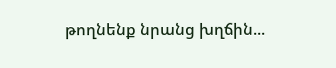թողնենք նրանց խղճին...